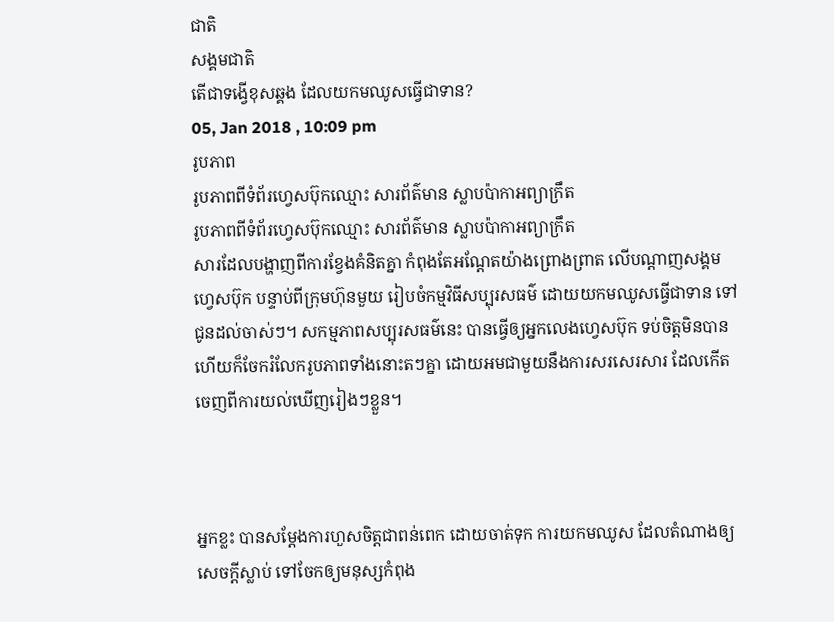ជាតិ
សង្គមជាតិ
តើជាទង្វើខុសឆ្គង ដែលយកមឈូសធ្វើជាទាន?
05, Jan 2018 , 10:09 pm
រូបភាព
រូបភាពពីទំព័រហ្វេសប៊ុកឈ្មោះ សារព័ត៌មាន ស្លាបប៉ាកាអព្យាក្រឹត
រូបភាពពីទំព័រហ្វេសប៊ុកឈ្មោះ សារព័ត៌មាន ស្លាបប៉ាកាអព្យាក្រឹត
សារដែលបង្ហាញពីការខ្វែងគំនិតគ្នា កំពុងតែអណ្តែតយ៉ាងព្រោងព្រាត លើបណ្តាញសង្គមហ្វេសប៊ុក បន្ទាប់ពីក្រុមហ៊ុនមួយ រៀបចំកម្មវិធីសប្បុរសធម៌ ដោយយកមឈូសធ្វើជាទាន ទៅជូនដល់ចាស់ៗ។ សកម្មភាពសប្បុរសធម៌នេះ បានធ្វើឲ្យអ្នកលេងហ្វេសប៊ុក ទប់ចិត្តមិនបាន ហើយក៏ចែករំលែករូបភាពទាំងនោះតៗគ្នា ដោយអមជាមួយនឹងការសរសេរសារ ដែលកើតចេញពីការយល់ឃើញរៀងៗខ្លួន។



អ្នកខ្លះ បានសម្តែងការហួសចិត្តជាពន់ពេក ដោយចាត់ទុក ការយកមឈូស ដែលតំណាងឲ្យសេចក្តីស្លាប់ ទៅចែកឲ្យមនុស្សកំពុង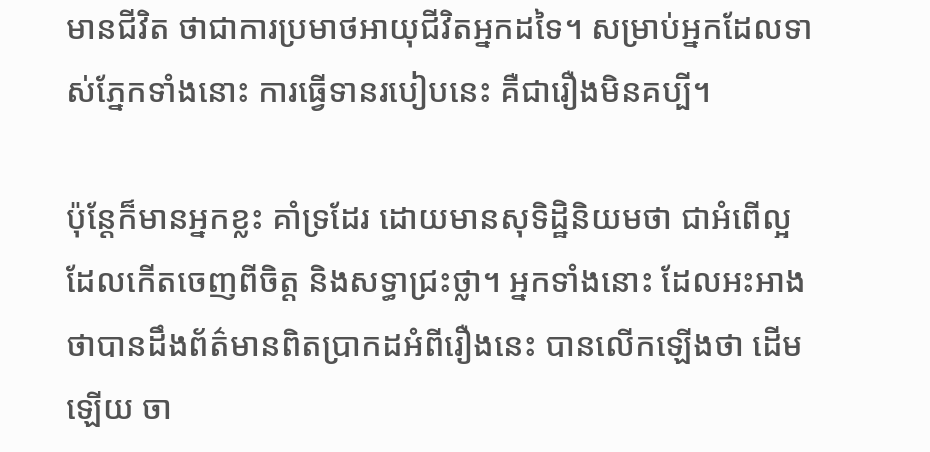មានជីវិត ថាជាការប្រមាថអាយុជីវិតអ្នកដទៃ។ សម្រាប់អ្នកដែលទាស់ភ្នែកទាំងនោះ ការធ្វើទានរបៀបនេះ គឺជារឿងមិនគប្បី។

ប៉ុន្តែក៏មានអ្នកខ្លះ គាំទ្រដែរ ដោយមានសុទិដ្ឋិនិយមថា ជាអំពើល្អ ដែលកើតចេញពីចិត្ត និងសទ្ធាជ្រះថ្លា។ អ្នកទាំងនោះ ដែលអះអាងថាបានដឹងព័ត៌មានពិតប្រាកដអំពីរឿងនេះ បានលើកឡើងថា ដើមឡើយ ចា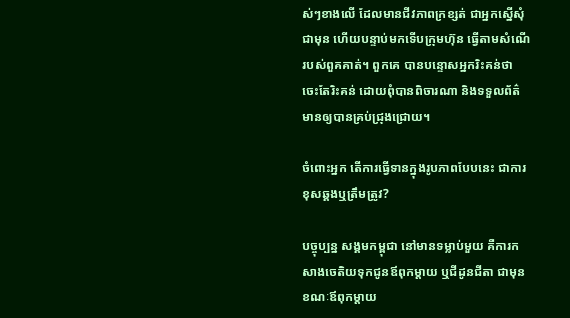ស់ៗខាងលើ ដែលមានជីវភាពក្រខ្សត់ ជាអ្នកស្នើសុំជាមុន ហើយបន្ទាប់មកទើបក្រុមហ៊ុន ធ្វើតាមសំណើរបស់ពួគគាត់។ ពួកគេ បានបន្ទោសអ្នករិះគន់ថា ចេះតែរិះគន់ ដោយពុំបានពិចារណា និងទទួលព័ត៌មានឲ្យបានគ្រប់ជ្រុងជ្រោយ។

ចំពោះអ្នក តើការធ្វើទានក្នុងរូបភាពបែបនេះ ជាការខុសឆ្គងឬត្រឹមត្រូវ?

បច្ចុប្បន្ន សង្គមកម្ពុជា នៅមានទម្លាប់មួយ គឺការកសាងចេតិយទុកជូនឪពុកម្តាយ ឬជីដូនជីតា ជាមុន ខណៈឪពុកម្តាយ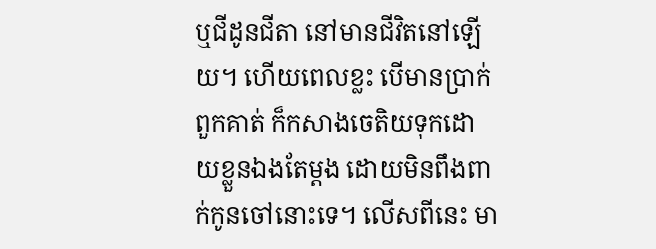ឬជីដូនជីតា នៅមានជីវិតនៅឡើយ។ ហើយពេលខ្លះ បើមានប្រាក់ ពួកគាត់ ក៏កសាងចេតិយទុកដោយខ្លួនឯងតែម្តង ដោយមិនពឹងពាក់កូនចៅនោះទេ។ លើសពីនេះ មា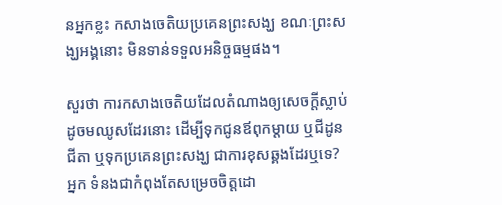នអ្នកខ្លះ កសាងចេតិយប្រគេនព្រះសង្ឃ ខណៈព្រះសង្ឃអង្គនោះ មិនទាន់ទទួលអនិច្ចធម្មផង។

សួរថា ការកសាងចេតិយដែលតំណាងឲ្យសេចក្តីស្លាប់ដូចមឈូសដែរនោះ ដើម្បីទុកជូនឪពុកម្តាយ ឬជីដូនជីតា ឬទុកប្រគេនព្រះសង្ឃ ជាការខុសឆ្គងដែរឬទេ? អ្នក ទំនងជាកំពុងតែសម្រេចចិត្តដោ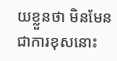យខ្លួនថា មិនមែនជាការខុសនោះ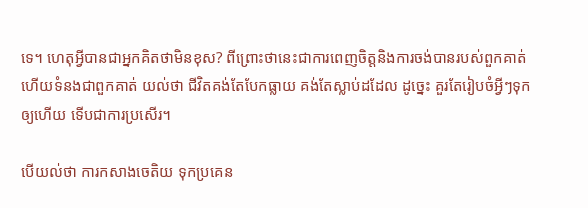ទេ។ ហេតុអ្វីបានជាអ្នកគិតថាមិនខុស? ពីព្រោះថានេះជាការពេញចិត្តនិងការចង់បានរបស់ពួកគាត់ ហើយទំនងជាពួកគាត់ យល់ថា ជីវិតគង់តែបែកធ្លាយ គង់តែស្លាប់ដដែល ដូច្នេះ គួរតែរៀបចំអ្វីៗទុកឲ្យហើយ ទើបជាការប្រសើរ។

បើយល់ថា ការកសាងចេតិយ ទុកប្រគេន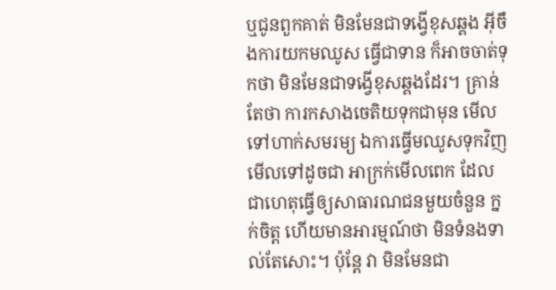ឬជូនពួកគាត់ មិនមែនជាទង្វើខុសឆ្គង អ៊ីចឹងការយកមឈូស ធ្វើជាទាន ក៏អាចចាត់ទុកថា មិនមែនជាទង្វើខុសឆ្គងដែរ។ គ្រាន់តែថា ការកសាងចេតិយទុកជាមុន មើលទៅហាក់សមរម្យ ឯការធ្វើមឈូសទុកវិញ មើលទៅដូចជា អាក្រក់មើលពេក ដែលជាហេតុធ្វើឲ្យសាធារណជនមួយចំនួន ក្នក់ចិត្ត ហើយមានអារម្មណ៍ថា មិនទំនងទាល់តែសោះ។ ប៉ុន្តែ វា មិនមែនជា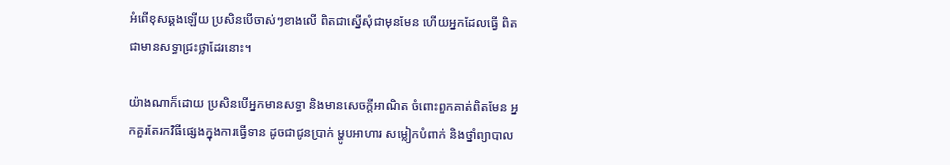អំពើខុសឆ្គងឡើយ ប្រសិនបើចាស់ៗខាងលើ ពិតជាស្នើសុំជាមុនមែន ហើយអ្នកដែលធ្វើ ពិតជាមានសទ្ធាជ្រះថ្លាដែរនោះ។

យ៉ាងណាក៏ដោយ ប្រសិនបើអ្នកមានសទ្ធា និងមានសេចក្តីអាណិត ចំពោះពួកគាត់ពិតមែន អ្នកគួរតែរកវិធីផ្សេងក្នុងការធ្វើទាន ដូចជាជូនប្រាក់ ម្ហូបអាហារ សម្លៀកបំពាក់ និងថ្នាំព្យាបាល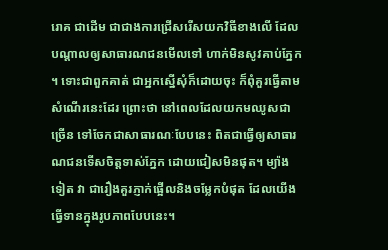រោគ ជាដើម ជាជាងការជ្រើសរើសយកវិធីខាងលើ ដែលបណ្តាលឲ្យសាធារណជនមើលទៅ ហាក់មិនសូវគាប់ភ្នែក។ ទោះជាពួកគាត់ ជាអ្នកស្នើសុំក៏ដោយចុះ ក៏ពុំគួរធ្វើតាមសំណើរនេះដែរ ព្រោះថា នៅពេលដែលយកមឈូសជាច្រើន ទៅចែកជាសាធារណៈបែបនេះ ពិតជាធ្វើឲ្យសាធារណជនទើសចិត្តទាស់ភ្នែក ដោយជៀសមិនផុត។ ម្យ៉ាងទៀត វា ជារឿងគួរភ្ញាក់ផ្អើលនិងចម្លែកបំផុត ដែលយើងធ្វើទានក្នុងរូបភាពបែបនេះ។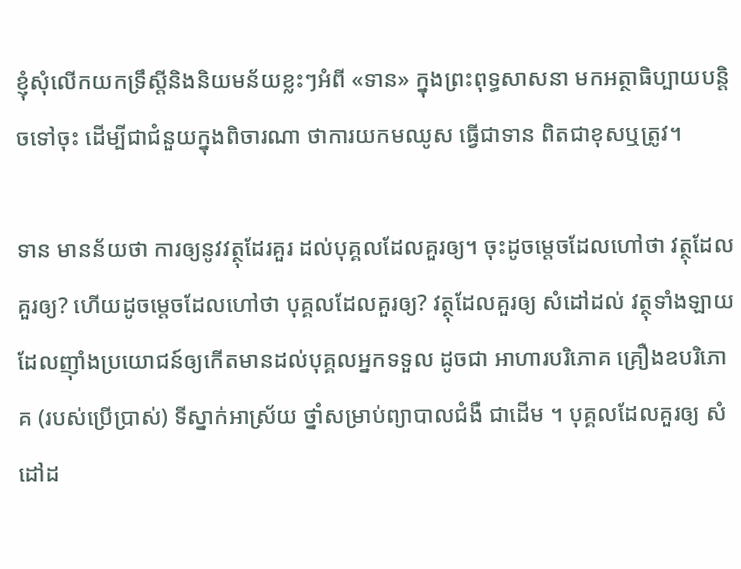ខ្ញុំសុំលើកយកទ្រឹស្តីនិងនិយមន័យខ្លះៗអំពី «ទាន» ក្នុងព្រះពុទ្ធសាសនា មកអត្ថាធិប្បាយបន្តិចទៅចុះ ដើម្បីជាជំនួយក្នុងពិចារណា ថាការយកមឈូស ធ្វើជាទាន ពិតជាខុសឬត្រូវ។

ទាន មានន័យថា ការឲ្យនូវវត្ថុដែរគួរ ដល់បុគ្គលដែលគួរឲ្យ។ ចុះដូចម្តេចដែលហៅថា វត្ថុដែលគួរឲ្យ? ហើយដូចម្តេចដែលហៅថា បុគ្គលដែលគួរឲ្យ? វត្ថុដែលគួរឲ្យ សំដៅដល់ វត្ថុទាំងឡាយដែលញ៉ាំងប្រយោជន៍ឲ្យកើតមានដល់បុគ្គលអ្នកទទួល ដូចជា អាហារបរិភោគ គ្រឿងឧបរិភោគ (របស់ប្រើប្រាស់) ទីស្នាក់អាស្រ័យ ថ្នាំសម្រាប់ព្យាបាលជំងឺ ជាដើម ។ បុគ្គលដែលគួរឲ្យ សំដៅដ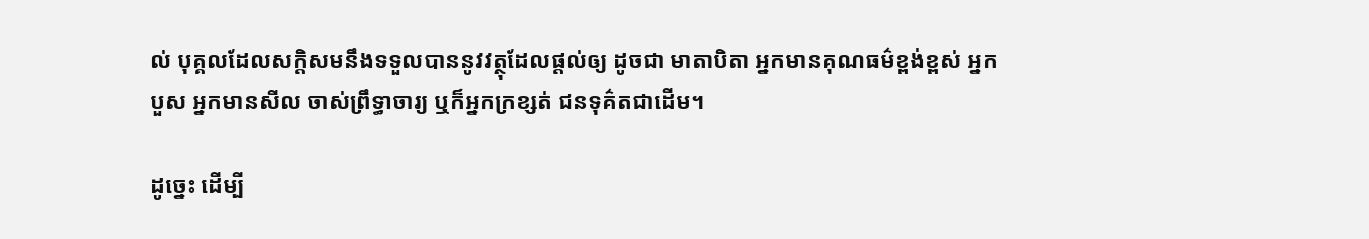ល់ បុគ្គលដែលសក្តិសមនឹងទទួលបាននូវវត្ថុដែលផ្តល់ឲ្យ ដូចជា មាតាបិតា អ្នកមានគុណធម៌ខ្ពង់ខ្ពស់ អ្នកបួស អ្នកមានសីល ចាស់ព្រឹទ្ធាចារ្យ ឬក៏អ្នកក្រខ្សត់ ជនទុគ៌តជាដើម។

ដូច្នេះ ដើម្បី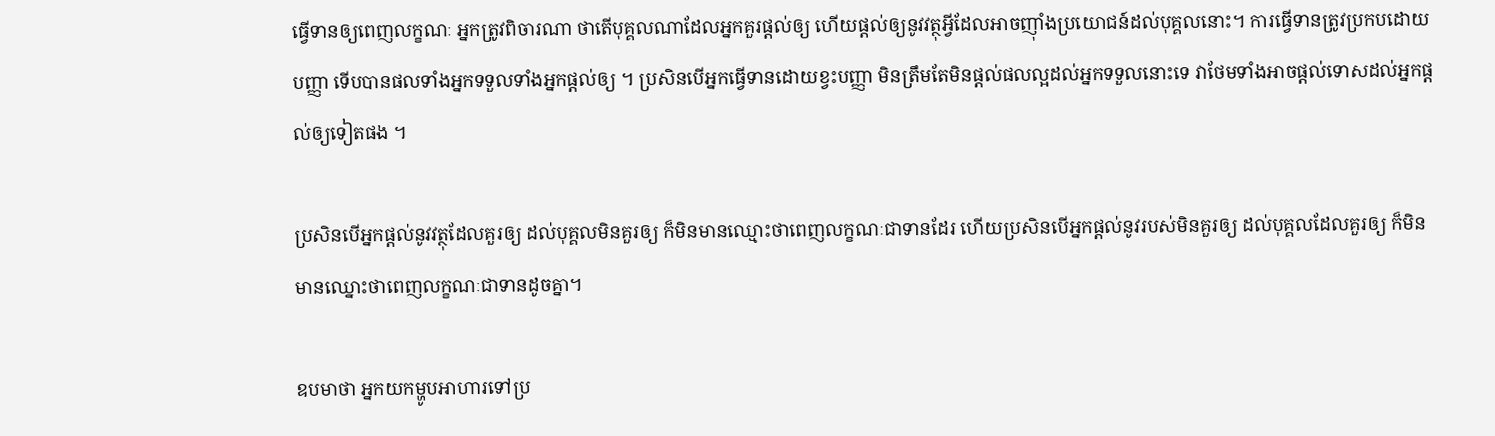ធ្វើទានឲ្យពេញលក្ខណៈ អ្នកត្រូវពិចារណា ថាតើបុគ្គលណាដែលអ្នកគួរផ្តល់ឲ្យ ហើយផ្តល់ឲ្យនូវវត្ថុអ្វីដែលអាចញ៉ាំងប្រយោជន៍ដល់បុគ្គលនោះ។ ការធ្វើទានត្រូវប្រកបដោយបញ្ញា ទើបបានផលទាំងអ្នកទទួលទាំងអ្នកផ្តល់ឲ្យ ។ ប្រសិនបើអ្នកធ្វើទានដោយខ្វះបញ្ញា មិនត្រឹមតែមិនផ្តល់ផលល្អដល់អ្នកទទួលនោះទេ វាថែមទាំងអាចផ្តល់ទោសដល់អ្នកផ្តល់ឲ្យទៀតផង ។

ប្រសិនបើអ្នកផ្តល់នូវវត្ថុដែលគួរឲ្យ ដល់បុគ្គលមិនគួរឲ្យ ក៏មិនមានឈ្មោះថាពេញលក្ខណៈជាទានដែរ ហើយប្រសិនបើអ្នកផ្តល់នូវរបស់មិនគួរឲ្យ ដល់បុគ្គលដែលគួរឲ្យ ក៏មិនមានឈ្នោះថាពេញលក្ខណៈជាទានដូចគ្នា។

ឧបមាថា អ្នកយកម្ហូបអាហារទៅប្រ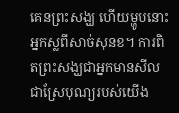គេនព្រះសង្ឃ ហើយម្ហូបនោះអ្នកស្លពីសាច់សុនខ។ ការពិតព្រះសង្ឃជាអ្នកមានសីល ជាស្រែបុណ្យរបស់យើង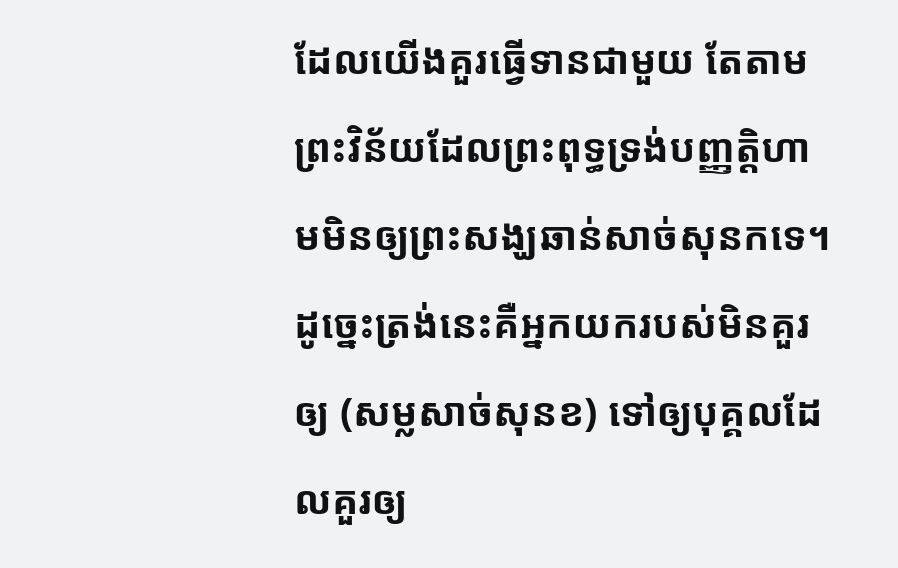ដែលយើងគួរធ្វើទានជាមួយ តែតាមព្រះវិន័យដែលព្រះពុទ្ធទ្រង់បញ្ញត្តិហាមមិនឲ្យព្រះសង្ឃឆាន់សាច់សុនកទេ។ ដូច្នេះត្រង់នេះគឺអ្នកយករបស់មិនគួរឲ្យ (សម្លសាច់សុនខ) ទៅឲ្យបុគ្គលដែលគួរឲ្យ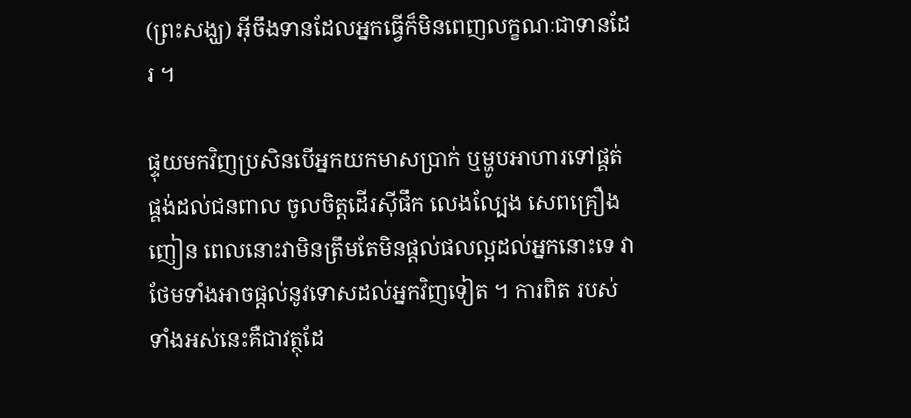(ព្រះសង្ឃ) អ៊ីចឹងទានដែលអ្នកធ្វើក៏មិនពេញលក្ខណៈជាទានដែរ ។

ផ្ទុយមកវិញប្រសិនបើអ្នកយកមាសប្រាក់ ឬម្ហូបអាហារទៅផ្គត់ផ្គង់ដល់ជនពាល ចូលចិត្តដើរស៊ីផឹក លេងល្បែង សេពគ្រឿងញៀន ពេលនោះវាមិនត្រឹមតែមិនផ្តល់ផលល្អដល់អ្នកនោះទេ វាថែមទាំងអាចផ្តល់នូវទោសដល់អ្នកវិញទៀត ។ ការពិត របស់ទាំងអស់នេះគឺជាវត្ថុដែ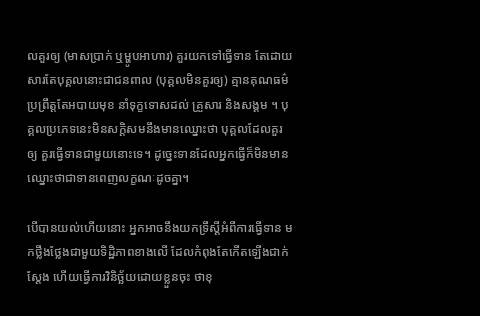លគួរឲ្យ (មាសប្រាក់ ឬម្ហូបអាហារ) គួរយកទៅធ្វើទាន តែដោយសារតែបុគ្គលនោះជាជនពាល (បុគ្គលមិនគួរឲ្យ) គ្មានគុណធម៌ ប្រព្រឹត្តតែអបាយមុខ នាំទុក្ខទោសដល់ គ្រួសារ និងសង្គម ។ បុគ្គលប្រភេទនេះមិនសក្តិសមនឹងមានឈ្នោះថា បុគ្គលដែលគួរឲ្យ គួរធ្វើទានជាមួយនោះទេ។ ដូច្នេះទានដែលអ្នកធ្វើក៏មិនមានឈ្នោះថាជាទានពេញលក្ខណៈដូចគ្នា។

បើបានយល់ហើយនោះ អ្នកអាចនឹងយកទ្រឹស្តីអំពីការធ្វើទាន មកថ្លឹងថ្លែងជាមួយទិដ្ឋិភាពខាងលើ ដែលកំពុងតែកើតឡើងជាក់ស្តែង ហើយធ្វើការវិនិច្ឆ័យដោយខ្លួនចុះ ថាខុ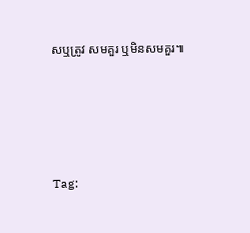សឬត្រូវ សមគួរ ឬមិនសមគួរ៕




Tag: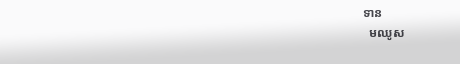ទាន
  មឈូស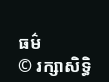ធម៌
© រក្សាសិទ្ធិ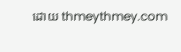ដោយ thmeythmey.com